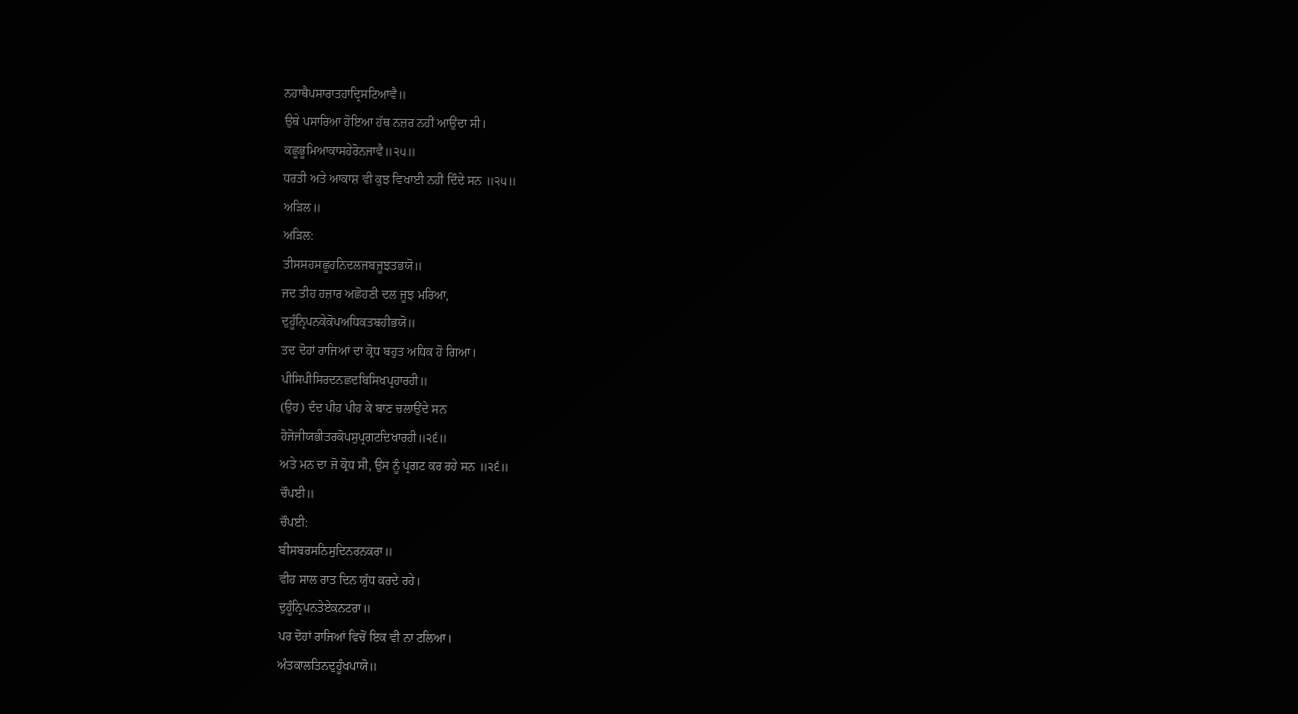ਨਹਾਥੈਪਸਾਰਾਤਹਾਦ੍ਰਿਸਟਿਆਵੈ॥
ਉਥੇ ਪਸਾਰਿਆ ਹੋਇਆ ਹੱਥ ਨਜ਼ਰ ਨਹੀਂ ਆਉਂਦਾ ਸੀ।
ਕਛੂਭੂਮਿਆਕਾਸਹੇਰੋਨਜਾਵੈ॥੨੫॥
ਧਰਤੀ ਅਤੇ ਆਕਾਸ਼ ਵੀ ਕੁਝ ਵਿਖਾਈ ਨਹੀਂ ਦਿੰਦੇ ਸਨ ॥੨੫॥
ਅੜਿਲ॥
ਅੜਿਲ:
ਤੀਸਸਹਸਛੂਹਨਿਦਲਜਬਜੂਝਤਭਯੋ॥
ਜਦ ਤੀਹ ਹਜ਼ਾਰ ਅਛੋਹਣੀ ਦਲ ਜੂਝ ਮਰਿਆ,
ਦੁਹੂੰਨ੍ਰਿਪਨਕੇਕੋਪਅਧਿਕਤਬਹੀਭਯੋ॥
ਤਦ ਦੋਹਾਂ ਰਾਜਿਆਂ ਦਾ ਕ੍ਰੋਧ ਬਹੁਤ ਅਧਿਕ ਹੋ ਗਿਆ।
ਪੀਸਿਪੀਸਿਰਦਨਛਦਬਿਸਿਖਪ੍ਰਹਾਰਹੀ॥
(ਉਹ) ਦੰਦ ਪੀਹ ਪੀਹ ਕੇ ਬਾਣ ਚਲਾਉਂਦੇ ਸਨ
ਹੋਜੋਜੀਯਭੀਤਰਕੋਪਸੁਪ੍ਰਗਟਦਿਖਾਰਹੀ॥੨੬॥
ਅਤੇ ਮਨ ਦਾ ਜੋ ਕ੍ਰੋਧ ਸੀ, ਉਸ ਨੂੰ ਪ੍ਰਗਟ ਕਰ ਰਹੇ ਸਨ ॥੨੬॥
ਚੌਪਈ॥
ਚੌਪਈ:
ਬੀਸਬਰਸਨਿਸੁਦਿਨਰਨਕਰਾ॥
ਵੀਹ ਸਾਲ ਰਾਤ ਦਿਨ ਯੁੱਧ ਕਰਦੇ ਰਹੇ।
ਦੁਹੂੰਨ੍ਰਿਪਨਤੇਏਕਨਟਰਾ॥
ਪਰ ਦੋਹਾਂ ਰਾਜਿਆਂ ਵਿਚੋਂ ਇਕ ਵੀ ਨਾ ਟਲਿਆ।
ਅੰਤਕਾਲਤਿਨਦੁਹੂੰਖਪਾਯੋ॥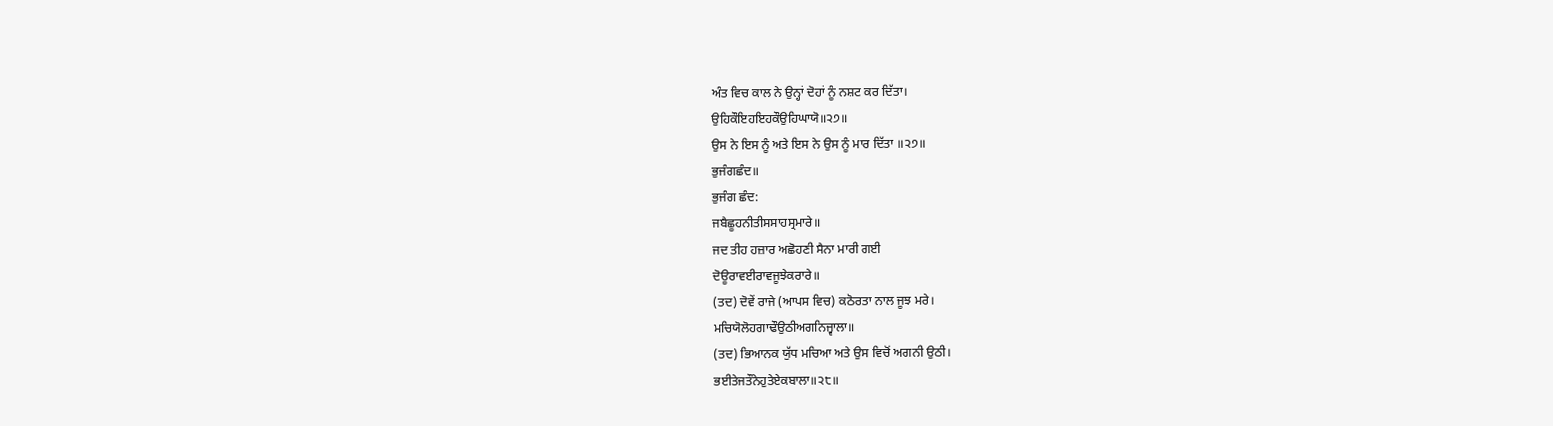ਅੰਤ ਵਿਚ ਕਾਲ ਨੇ ਉਨ੍ਹਾਂ ਦੋਹਾਂ ਨੂੰ ਨਸ਼ਟ ਕਰ ਦਿੱਤਾ।
ਉਹਿਕੌਇਹਇਹਕੌਉਹਿਘਾਯੋ॥੨੭॥
ਉਸ ਨੇ ਇਸ ਨੂੰ ਅਤੇ ਇਸ ਨੇ ਉਸ ਨੂੰ ਮਾਰ ਦਿੱਤਾ ॥੨੭॥
ਭੁਜੰਗਛੰਦ॥
ਭੁਜੰਗ ਛੰਦ:
ਜਬੈਛੂਹਨੀਤੀਸਸਾਹਸ੍ਰਮਾਰੇ॥
ਜਦ ਤੀਹ ਹਜ਼ਾਰ ਅਛੋਹਣੀ ਸੈਨਾ ਮਾਰੀ ਗਈ
ਦੋਊਰਾਵਈਰਾਵਜੂਝੇਕਰਾਰੇ॥
(ਤਦ) ਦੋਵੇਂ ਰਾਜੇ (ਆਪਸ ਵਿਚ) ਕਠੋਰਤਾ ਨਾਲ ਜੂਝ ਮਰੇ।
ਮਚਿਯੋਲੋਹਗਾਢੌਉਠੀਅਗਨਿਜ੍ਵਾਲਾ॥
(ਤਦ) ਭਿਆਨਕ ਯੁੱਧ ਮਚਿਆ ਅਤੇ ਉਸ ਵਿਚੋਂ ਅਗਨੀ ਉਠੀ।
ਭਈਤੇਜਤੌਨੇਹੁਤੇਏਕਬਾਲਾ॥੨੮॥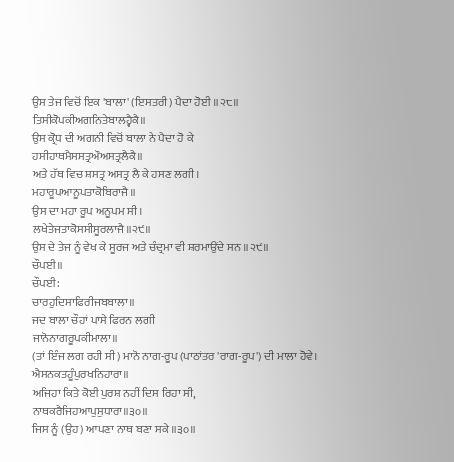ਉਸ ਤੇਜ ਵਿਚੋਂ ਇਕ 'ਬਾਲਾ' (ਇਸਤਰੀ) ਪੈਦਾ ਹੋਈ ॥੨੮॥
ਤਿਸੀਕੋਪਕੀਅਗਨਿਤੇਬਾਲਹ੍ਵੈਕੈ॥
ਉਸ ਕ੍ਰੋਧ ਦੀ ਅਗਨੀ ਵਿਚੋਂ ਬਾਲਾ ਨੇ ਪੈਦਾ ਹੋ ਕੇ
ਹਸੀਹਾਥਮੈਸਸਤ੍ਰਔਅਸਤ੍ਰਲੈਕੈ॥
ਅਤੇ ਹੱਥ ਵਿਚ ਸ਼ਸਤ੍ਰ ਅਸਤ੍ਰ ਲੈ ਕੇ ਹਸਣ ਲਗੀ।
ਮਹਾਰੂਪਆਨੂਪਤਾਕੋਬਿਰਾਜੈ॥
ਉਸ ਦਾ ਮਹਾ ਰੂਪ ਅਨੂਪਮ ਸੀ।
ਲਖੇਤੇਜਤਾਕੋਸਸੀਸੂਰਲਾਜੈ॥੨੯॥
ਉਸ ਦੇ ਤੇਜ ਨੂੰ ਵੇਖ ਕੇ ਸੂਰਜ ਅਤੇ ਚੰਦ੍ਰਮਾ ਵੀ ਸ਼ਰਮਾਉਂਦੇ ਸਨ ॥੨੯॥
ਚੌਪਈ॥
ਚੌਪਈ:
ਚਾਰਹੁਦਿਸਾਫਿਰੀਜਬਬਾਲਾ॥
ਜਦ ਬਾਲਾ ਚੌਹਾਂ ਪਾਸੇ ਫਿਰਨ ਲਗੀ
ਜਾਨੋਨਾਗਰੂਪਕੀਮਾਲਾ॥
(ਤਾਂ ਇੰਜ ਲਗ ਰਹੀ ਸੀ) ਮਾਨੋ ਨਾਗ-ਰੂਪ (ਪਾਠਾਂਤਰ 'ਰਾਗ-ਰੂਪ') ਦੀ ਮਾਲਾ ਹੋਵੇ।
ਐਸਨਕਤਹੂੰਪੁਰਖਨਿਹਾਰਾ॥
ਅਜਿਹਾ ਕਿਤੇ ਕੋਈ ਪੁਰਸ਼ ਨਹੀਂ ਦਿਸ ਰਿਹਾ ਸੀ,
ਨਾਥਕਰੈਜਿਹਆਪੁਸੁਧਾਰਾ॥੩੦॥
ਜਿਸ ਨੂੰ (ਉਹ) ਆਪਣਾ ਨਾਥ ਬਣਾ ਸਕੇ ॥੩੦॥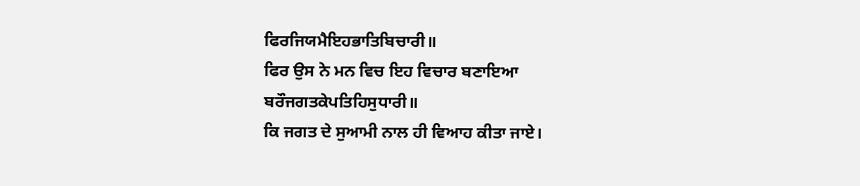ਫਿਰਜਿਯਮੈਇਹਭਾਤਿਬਿਚਾਰੀ॥
ਫਿਰ ਉਸ ਨੇ ਮਨ ਵਿਚ ਇਹ ਵਿਚਾਰ ਬਣਾਇਆ
ਬਰੌਜਗਤਕੇਪਤਿਹਿਸੁਧਾਰੀ॥
ਕਿ ਜਗਤ ਦੇ ਸੁਆਮੀ ਨਾਲ ਹੀ ਵਿਆਹ ਕੀਤਾ ਜਾਏ।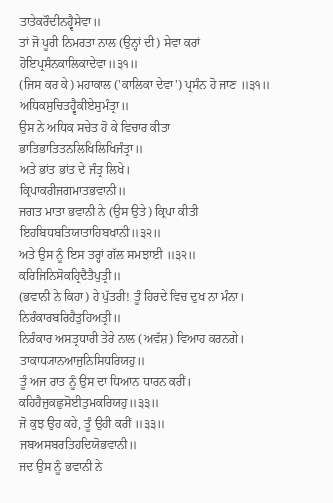ਤਾਤੇਕਰੌਦੀਨਹ੍ਵੈਸੇਵਾ॥
ਤਾਂ ਜੋ ਪੂਰੀ ਨਿਮਰਤਾ ਨਾਲ (ਉਨ੍ਹਾਂ ਦੀ) ਸੇਵਾ ਕਰਾਂ
ਹੋਇਪ੍ਰਸੰਨਕਾਲਿਕਾਦੇਵਾ॥੩੧॥
(ਜਿਸ ਕਰ ਕੇ) ਮਹਾਕਾਲ ('ਕਾਲਿਕਾ ਦੇਵਾ') ਪ੍ਰਸੰਨ ਹੋ ਜਾਣ ॥੩੧॥
ਅਧਿਕਸੁਚਿਤਹ੍ਵੈਕੀਏਸੁਮੰਤ੍ਰਾ॥
ਉਸ ਨੇ ਅਧਿਕ ਸਚੇਤ ਹੋ ਕੇ ਵਿਚਾਰ ਕੀਤਾ
ਭਾਤਿਭਾਤਿਤਨਲਿਖਿਲਿਖਿਜੰਤ੍ਰਾ॥
ਅਤੇ ਭਾਂਤ ਭਾਂਤ ਦੇ ਜੰਤ੍ਰ ਲਿਖੇ।
ਕ੍ਰਿਪਾਕਰੀਜਗਮਾਤਭਵਾਨੀ॥
ਜਗਤ ਮਾਤਾ ਭਵਾਨੀ ਨੇ (ਉਸ ਉਤੇ) ਕ੍ਰਿਪਾ ਕੀਤੀ
ਇਹਬਿਧਬਤਿਯਾਤਾਹਿਬਖਾਨੀ॥੩੨॥
ਅਤੇ ਉਸ ਨੂੰ ਇਸ ਤਰ੍ਹਾਂ ਗੱਲ ਸਮਝਾਈ ॥੩੨॥
ਕਰਿਜਿਨਿਸੋਕਹ੍ਰਿਦੈਤੈਪੁਤ੍ਰੀ॥
(ਭਵਾਨੀ ਨੇ ਕਿਹਾ) ਹੇ ਪੁੱਤਰੀ! ਤੂੰ ਹਿਰਦੇ ਵਿਚ ਦੁਖ ਨਾ ਮੰਨਾ।
ਨਿਰੰਕਾਰਬਰਿਹੈਤੁਹਿਅਤ੍ਰੀ॥
ਨਿਰੰਕਾਰ ਅਸਤ੍ਰਧਾਰੀ ਤੇਰੇ ਨਾਲ (ਅਵੱਸ਼) ਵਿਆਹ ਕਰਨਗੇ।
ਤਾਕਾਧ੍ਯਾਨਆਜੁਨਿਸਿਧਰਿਯਹੁ॥
ਤੂੰ ਅਜ ਰਾਤ ਨੂੰ ਉਸ ਦਾ ਧਿਆਨ ਧਾਰਨ ਕਰੀਂ।
ਕਹਿਹੈਜੁਕਛੁਸੋਈਤੁਮਕਰਿਯਹੁ॥੩੩॥
ਜੋ ਕੁਝ ਉਹ ਕਹੇ, ਤੂੰ ਉਹੀ ਕਰੀਂ ॥੩੩॥
ਜਬਅਸਬਰਤਿਹਦਿਯੋਭਵਾਨੀ॥
ਜਦ ਉਸ ਨੂੰ ਭਵਾਨੀ ਨੇ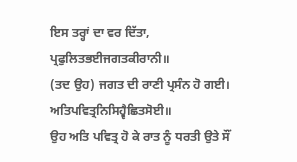ਇਸ ਤਰ੍ਹਾਂ ਦਾ ਵਰ ਦਿੱਤਾ,
ਪ੍ਰਫੁਲਿਤਭਈਜਗਤਕੀਰਾਨੀ॥
(ਤਦ ਉਹ) ਜਗਤ ਦੀ ਰਾਣੀ ਪ੍ਰਸੰਨ ਹੋ ਗਈ।
ਅਤਿਪਵਿਤ੍ਰਨਿਸਿਹ੍ਵੈਛਿਤਸੋਈ॥
ਉਹ ਅਤਿ ਪਵਿਤ੍ਰ ਹੋ ਕੇ ਰਾਤ ਨੂੰ ਧਰਤੀ ਉਤੇ ਸੌਂ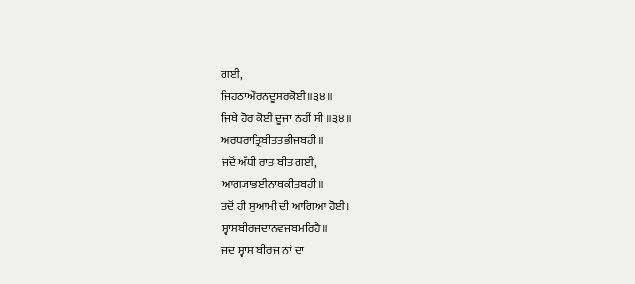ਗਈ,
ਜਿਹਠਾਔਰਨਦੂਸਰਕੋਈ॥੩੪॥
ਜਿਥੇ ਹੋਰ ਕੋਈ ਦੂਜਾ ਨਹੀਂ ਸੀ ॥੩੪॥
ਅਰਧਰਾਤ੍ਰਿਬੀਤਤਭੀਜਬਹੀ॥
ਜਦੋਂ ਅੱਧੀ ਰਾਤ ਬੀਤ ਗਈ,
ਆਗ੍ਯਾਭਈਨਾਥਕੀਤਬਹੀ॥
ਤਦੋਂ ਹੀ ਸੁਆਮੀ ਦੀ ਆਗਿਆ ਹੋਈ।
ਸ੍ਵਾਸਬੀਰਜਦਾਨਵਜਬਮਰਿਹੈ॥
ਜਦ ਸ੍ਵਾਸ ਬੀਰਜ ਨਾਂ ਦਾ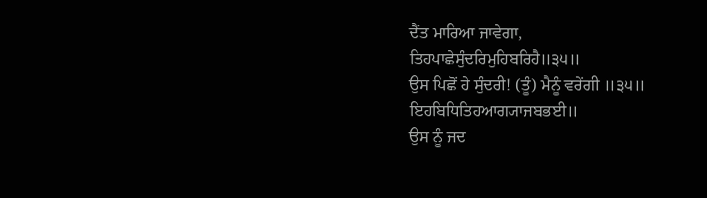ਦੈਂਤ ਮਾਰਿਆ ਜਾਵੇਗਾ,
ਤਿਹਪਾਛੇਸੁੰਦਰਿਮੁਹਿਬਰਿਹੈ॥੩੫॥
ਉਸ ਪਿਛੋਂ ਹੇ ਸੁੰਦਰੀ! (ਤੂੰ) ਮੈਨੂੰ ਵਰੇਂਗੀ ॥੩੫॥
ਇਹਬਿਧਿਤਿਹਆਗ੍ਯਾਜਬਭਈ॥
ਉਸ ਨੂੰ ਜਦ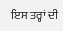ਇਸ ਤਰ੍ਹਾਂ ਦੀ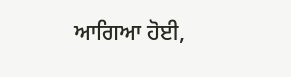ਆਗਿਆ ਹੋਈ,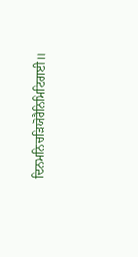ਦਿਨਮਨਿਚੜਿਯੋਰੈਨਿਮਿਟਿਗਈ॥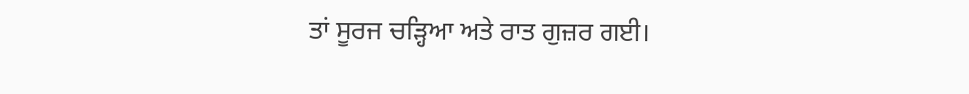ਤਾਂ ਸੂਰਜ ਚੜ੍ਹਿਆ ਅਤੇ ਰਾਤ ਗੁਜ਼ਰ ਗਈ।